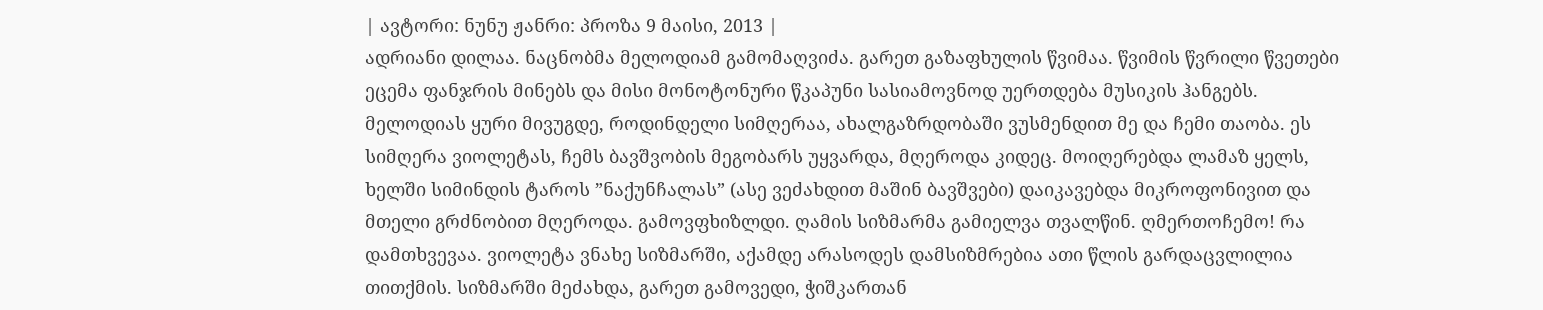| ავტორი: ნუნუ ჟანრი: პროზა 9 მაისი, 2013 |
ადრიანი დილაა. ნაცნობმა მელოდიამ გამომაღვიძა. გარეთ გაზაფხულის წვიმაა. წვიმის წვრილი წვეთები ეცემა ფანჯრის მინებს და მისი მონოტონური წკაპუნი სასიამოვნოდ უერთდება მუსიკის ჰანგებს. მელოდიას ყური მივუგდე, როდინდელი სიმღერაა, ახალგაზრდობაში ვუსმენდით მე და ჩემი თაობა. ეს სიმღერა ვიოლეტას, ჩემს ბავშვობის მეგობარს უყვარდა, მღეროდა კიდეც. მოიღერებდა ლამაზ ყელს, ხელში სიმინდის ტაროს ”ნაქუნჩალას” (ასე ვეძახდით მაშინ ბავშვები) დაიკავებდა მიკროფონივით და მთელი გრძნობით მღეროდა. გამოვფხიზლდი. ღამის სიზმარმა გამიელვა თვალწინ. ღმერთოჩემო! რა დამთხვევაა. ვიოლეტა ვნახე სიზმარში, აქამდე არასოდეს დამსიზმრებია ათი წლის გარდაცვლილია თითქმის. სიზმარში მეძახდა, გარეთ გამოვედი, ჭიშკართან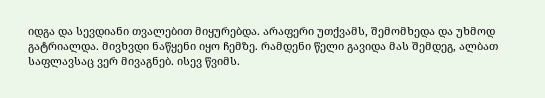იდგა და სევდიანი თვალებით მიყურებდა. არაფერი უთქვამს, შემომხედა და უხმოდ გატრიალდა. მივხვდი ნაწყენი იყო ჩემზე. რამდენი წელი გავიდა მას შემდეგ, ალბათ საფლავსაც ვერ მივაგნებ. ისევ წვიმს.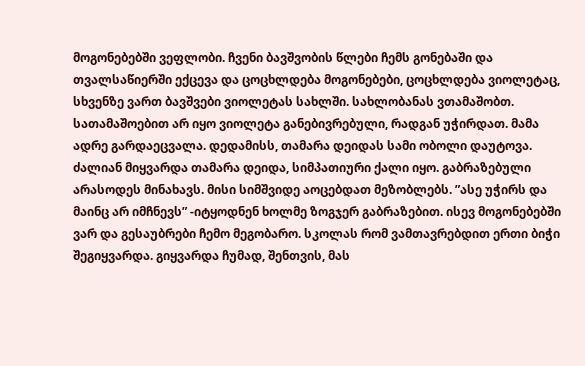მოგონებებში ვეფლობი. ჩვენი ბავშვობის წლები ჩემს გონებაში და თვალსაწიერში ექცევა და ცოცხლდება მოგონებები, ცოცხლდება ვიოლეტაც, სხვენზე ვართ ბავშვები ვიოლეტას სახლში. სახლობანას ვთამაშობთ. სათამაშოებით არ იყო ვიოლეტა განებივრებული, რადგან უჭირდათ. მამა ადრე გარდაეცვალა. დედამისს, თამარა დეიდას სამი ობოლი დაუტოვა. ძალიან მიყვარდა თამარა დეიდა, სიმპათიური ქალი იყო. გაბრაზებული არასოდეს მინახავს. მისი სიმშვიდე აოცებდათ მეზობლებს. ”ასე უჭირს და მაინც არ იმჩნევს” -იტყოდნენ ხოლმე ზოგჯერ გაბრაზებით. ისევ მოგონებებში ვარ და გესაუბრები ჩემო მეგობარო. სკოლას რომ ვამთავრებდით ერთი ბიჭი შეგიყვარდა. გიყვარდა ჩუმად, შენთვის, მას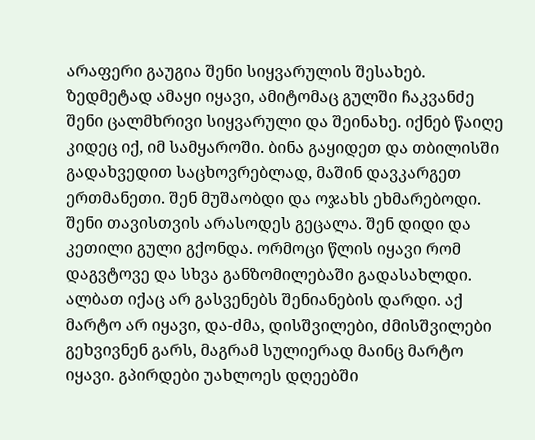არაფერი გაუგია შენი სიყვარულის შესახებ. ზედმეტად ამაყი იყავი, ამიტომაც გულში ჩაკვანძე შენი ცალმხრივი სიყვარული და შეინახე. იქნებ წაიღე კიდეც იქ, იმ სამყაროში. ბინა გაყიდეთ და თბილისში გადახვედით საცხოვრებლად, მაშინ დავკარგეთ ერთმანეთი. შენ მუშაობდი და ოჯახს ეხმარებოდი. შენი თავისთვის არასოდეს გეცალა. შენ დიდი და კეთილი გული გქონდა. ორმოცი წლის იყავი რომ დაგვტოვე და სხვა განზომილებაში გადასახლდი. ალბათ იქაც არ გასვენებს შენიანების დარდი. აქ მარტო არ იყავი, და-ძმა, დისშვილები, ძმისშვილები გეხვივნენ გარს, მაგრამ სულიერად მაინც მარტო იყავი. გპირდები უახლოეს დღეებში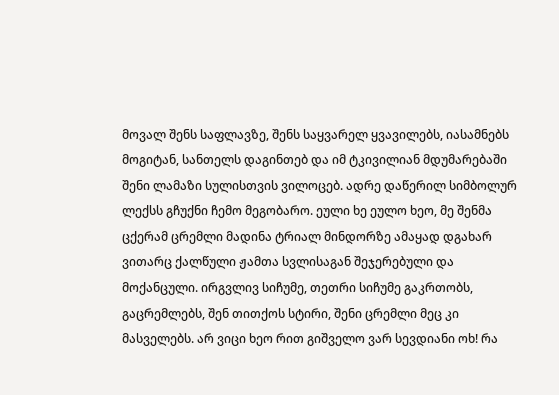მოვალ შენს საფლავზე, შენს საყვარელ ყვავილებს, იასამნებს მოგიტან, სანთელს დაგინთებ და იმ ტკივილიან მდუმარებაში შენი ლამაზი სულისთვის ვილოცებ. ადრე დაწერილ სიმბოლურ ლექსს გჩუქნი ჩემო მეგობარო. ეული ხე ეულო ხეო, მე შენმა ცქერამ ცრემლი მადინა ტრიალ მინდორზე ამაყად დგახარ ვითარც ქალწული ჟამთა სვლისაგან შეჯერებული და მოქანცული. ირგვლივ სიჩუმე, თეთრი სიჩუმე გაკრთობს, გაცრემლებს, შენ თითქოს სტირი, შენი ცრემლი მეც კი მასველებს. არ ვიცი ხეო რით გიშველო ვარ სევდიანი ოხ! რა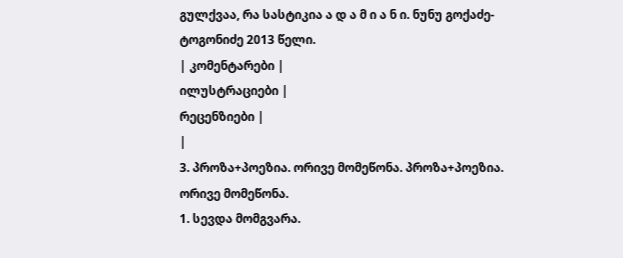გულქვაა, რა სასტიკია ა დ ა მ ი ა ნ ი. ნუნუ გოქაძე-ტოგონიძე 2013 წელი.
| კომენტარები |
ილუსტრაციები |
რეცენზიები |
|
3. პროზა+პოეზია. ორივე მომეწონა. პროზა+პოეზია. ორივე მომეწონა.
1. სევდა მომგვარა.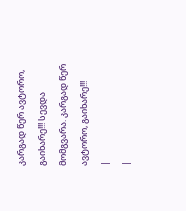კარგად წერ ავტორო, გაიხარე!!! სევდა მომგვარა. კარგად წერ ავტორო, გაიხარე!!!
|
|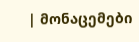| მონაცემები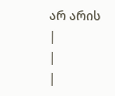არ არის |
|
|